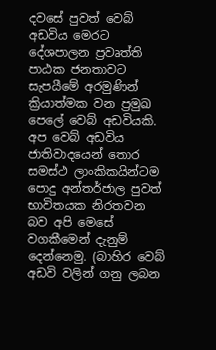දවසේ පුවත් වෙබ් අඩවිය මෙරට දේශපාලන ප්‍රවෘත්ති පාඨක ජනතාවට සැපයීමේ අරමුණින් ක්‍රියාත්මක වන ප්‍රමුඛ පෙලේ වෙබ් අඩවියකි. අප වෙබ් අඩවිය ජාතිවාදයෙන් තොර සමස්ථ ලාංකිකයින්ටම පොදු අන්තර්ජාල පුවත් භාවිතයක නිරතවන බව අපි මෙසේ වගකීමෙන් දැනුම් දෙන්නෙමු. (බාහිර වෙබ් අඩවි වලින් ගනු ලබන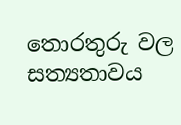තොරතුරු වල සත්‍යතාවය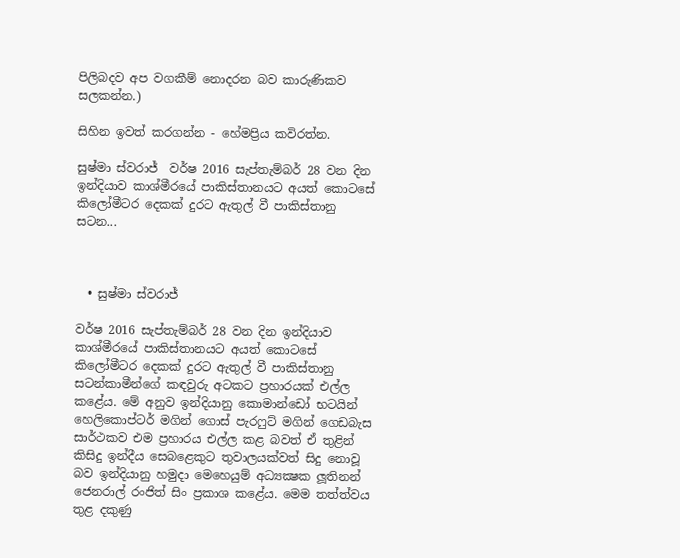පිලිබදව අප වගකීම් නොදරන බව කාරුණිකව සලකන්න.)

සිහින ඉවත් කරගන්න - හේමප්‍රිය කවිරත්න.

සුෂ්මා ස්වරාජ්  වර්ෂ 2016 සැප්තැම්බර් 28 වන දින ඉන්දියාව කාශ්මීරයේ පාකිස්තානයට අයත් කොටසේ කිලෝමීටර දෙකක් දුරට ඇතුල් වී පාකිස්තානු සටන...



  • සුෂ්මා ස්වරාජ්

වර්ෂ 2016 සැප්තැම්බර් 28 වන දින ඉන්දියාව කාශ්මීරයේ පාකිස්තානයට අයත් කොටසේ කිලෝමීටර දෙකක් දුරට ඇතුල් වී පාකිස්තානු සටන්කාමීන්ගේ කඳවුරු අටකට ප්‍රහාරයක් එල්ල කළේය. මේ අනුව ඉන්දියානු කොමාන්ඩෝ භටයින් හෙලිකොප්ටර් මගින් ගොස් පැරෆුට් මගින් ගෙඩබැස සාර්ථකව එම ප්‍රහාරය එල්ල කළ බවත් ඒ තුළින් කිසිදු ඉන්දීය සෙබළෙකුට තුවාලයක්වත් සිදු නොවූ බව ඉන්දියානු හමුදා මෙහෙයුම් අධ්‍යක්‍ෂක ලූතිනන් ජෙනරාල් රංජිත් සිං ප්‍රකාශ කළේය. මෙම තත්ත්වය තුළ දකුණු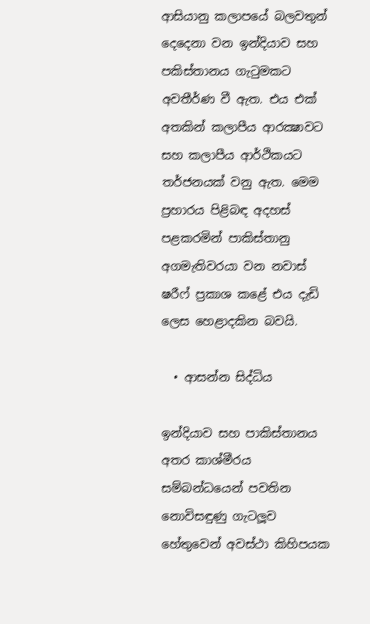ආසියානු කලාපයේ බලවතුන් දෙදෙනා වන ඉන්දියාව සහ පකිස්තානය ගැටුමකට අවතීර්ණ වී ඇත. එය එක් අතකින් කලාපීය ආරක්‍ෂාවට සහ කලාපීය ආර්ථිකයට තර්ජනයක් වනු ඇත. මෙම ප්‍රහාරය පිළිබඳ අදහස් පළකරමින් පාකිස්තානු අගමැතිවරයා වන නවාස් ෂරීෆ් ප්‍රකාශ කළේ එය දැඩි ලෙස හෙළාදකින බවයි.

  • ආසන්න සිද්ධිය

ඉන්දියාව සහ පාකිස්තානය අතර කාශ්මීරය සම්බන්ධයෙන් පවතින නොවිසඳුණු ගැටලූව හේතුවෙන් අවස්ථා කිහිපයක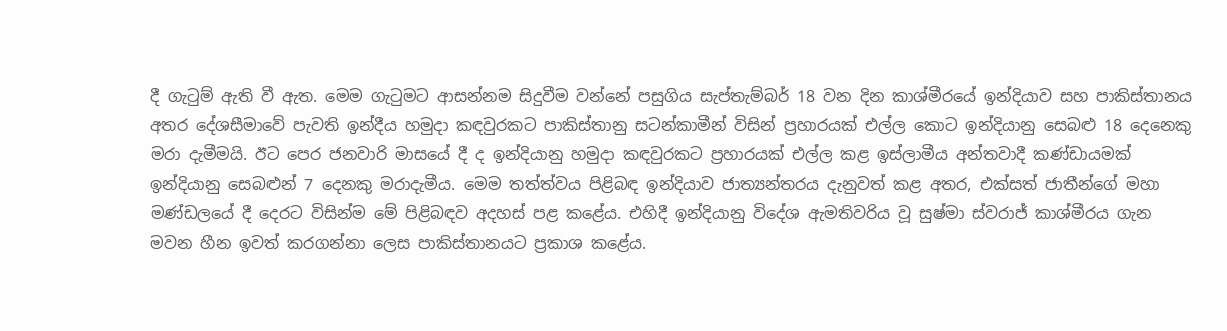දී ගැටුම් ඇති වී ඇත. මෙම ගැටුමට ආසන්නම සිදුවීම වන්නේ පසුගිය සැප්තැම්බර් 18 වන දින කාශ්මීරයේ ඉන්දියාව සහ පාකිස්තානය අතර දේශසීමාවේ පැවති ඉන්දීය හමුදා කඳවුරකට පාකිස්තානු සටන්කාමීන් විසින් ප්‍රහාරයක් එල්ල කොට ඉන්දියානු සෙබළු 18 දෙනෙකු මරා දැමීමයි. ඊට පෙර ජනවාරි මාසයේ දී ද ඉන්දියානු හමුදා කඳවුරකට ප්‍රහාරයක් එල්ල කළ ඉස්ලාමීය අන්තවාදී කණ්ඩායමක් ඉන්දියානු සෙබළුන් 7 දෙනකු මරාදැමීය. මෙම තත්ත්වය පිළිබඳ ඉන්දියාව ජාත්‍යන්තරය දැනුවත් කළ අතර, එක්සත් ජාතීන්ගේ මහා මණ්ඩලයේ දී දෙරට විසින්ම මේ පිළිබඳව අදහස් පළ කළේය. එහිදී ඉන්දියානු විදේශ ඇමතිවරිය වූ සුෂ්මා ස්වරාජ් කාශ්මීරය ගැන මවන හීන ඉවත් කරගන්නා ලෙස පාකිස්තානයට ප්‍රකාශ කළේය.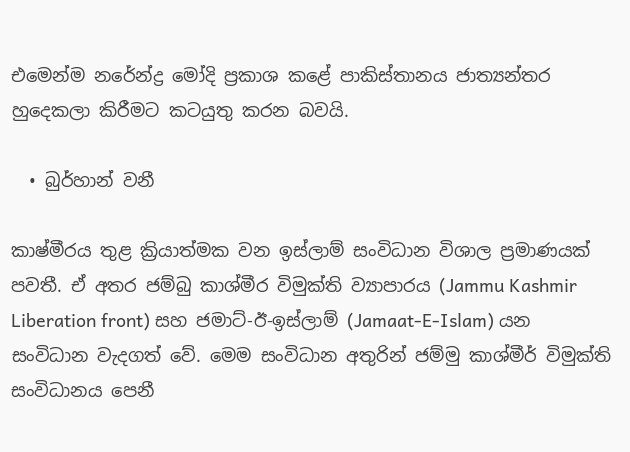එමෙන්ම නරේන්ද්‍ර මෝදි ප්‍රකාශ කළේ පාකිස්තානය ජාත්‍යන්තර හුදෙකලා කිරීමට කටයුතු කරන බවයි.

  • බුර්හාන් වනී

කාෂ්මීරය තුළ ක්‍රියාත්මක වන ඉස්ලාම් සංවිධාන විශාල ප්‍රමාණයක් පවතී. ඒ අතර ජම්බු කාශ්මීර විමුක්ති ව්‍යාපාරය (Jammu Kashmir Liberation front) සහ ජමාට්-ඊ-ඉස්ලාම් (Jamaat-E-Islam) යන සංවිධාන වැදගත් වේ. මෙම සංවිධාන අතුරින් ජම්මු කාශ්මීර් විමුක්ති සංවිධානය පෙනී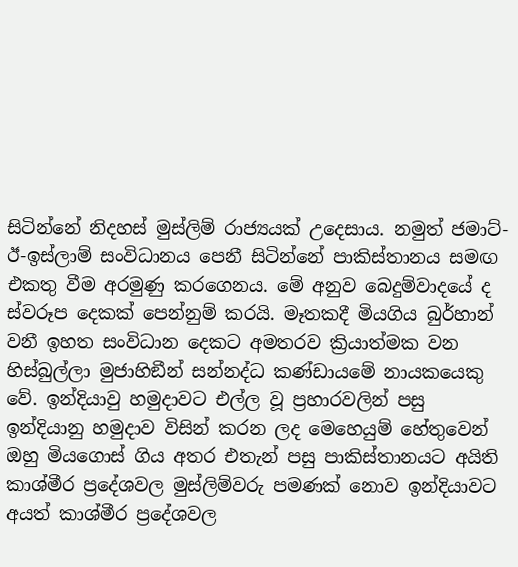සිටින්නේ නිදහස් මුස්ලිම් රාජ්‍යයක් උදෙසාය. නමුත් ජමාට්-ඊ-ඉස්ලාම් සංවිධානය පෙනී සිටින්නේ පාකිස්තානය සමඟ එකතු වීම අරමුණු කරගෙනය. මේ අනුව බෙදුම්වාදයේ ද ස්වරූප දෙකක් පෙන්නුම් කරයි. මෑතකදී මියගිය බුර්හාන් වනී ඉහත සංවිධාන දෙකට අමතරව ක්‍රියාත්මක වන හිස්බුල්ලා මුජාහිඞීන් සන්නද්ධ කණ්ඩායමේ නායකයෙකු වේ. ඉන්දියාවු හමුදාවට එල්ල වූ ප්‍රහාරවලින් පසු ඉන්දියානු හමුදාව විසින් කරන ලද මෙහෙයුම් හේතුවෙන් ඔහු මියගොස් ගිය අතර එතැන් පසු පාකිස්තානයට අයිති කාශ්මීර ප්‍රදේශවල මුස්ලිම්වරු පමණක් නොව ඉන්දියාවට අයත් කාශ්මීර ප්‍රදේශවල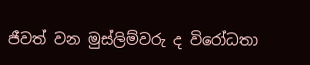ජීවත් වන මුස්ලිම්වරු ද විරෝධතා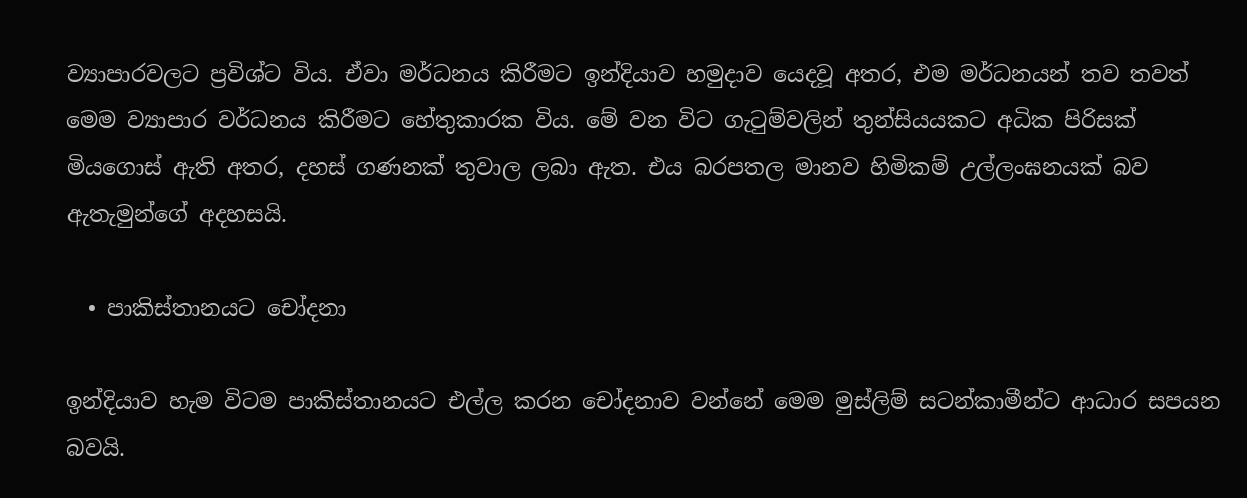ව්‍යාපාරවලට ප්‍රවිශ්ට විය. ඒවා මර්ධනය කිරීමට ඉන්දියාව හමුදාව යෙදවූ අතර, එම මර්ධනයන් තව තවත් මෙම ව්‍යාපාර වර්ධනය කිරීමට හේතුකාරක විය. මේ වන විට ගැටුම්වලින් තුන්සියයකට අධික පිරිසක් මියගොස් ඇති අතර, දහස් ගණනක් තුවාල ලබා ඇත. එය බරපතල මානව හිමිකම් උල්ලංඝනයක් බව ඇතැමුන්ගේ අදහසයි.

  • පාකිස්තානයට චෝදනා

ඉන්දියාව හැම විටම පාකිස්තානයට එල්ල කරන චෝදනාව වන්නේ මෙම මුස්ලිම් සටන්කාමීන්ට ආධාර සපයන බවයි.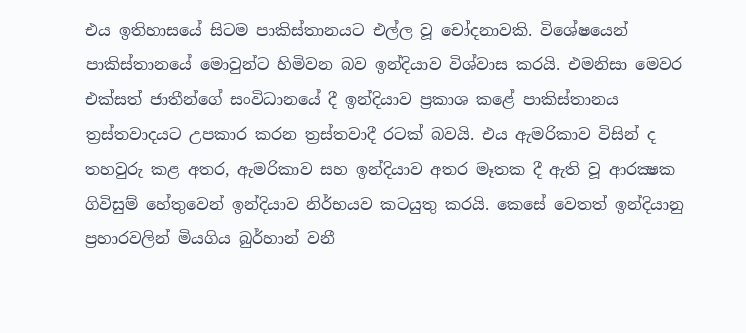එය ඉතිහාසයේ සිටම පාකිස්තානයට එල්ල වූ චෝදනාවකි. විශේෂයෙන් පාකිස්තානයේ මොවුන්ට හිමිවන බව ඉන්දියාව විශ්වාස කරයි. එමනිසා මෙවර එක්සත් ජාතීන්ගේ සංවිධානයේ දී ඉන්දියාව ප්‍රකාශ කළේ පාකිස්තානය ත්‍රස්තවාදයට උපකාර කරන ත්‍රස්තවාදී රටක් බවයි. එය ඇමරිකාව විසින් ද තහවුරු කළ අතර, ඇමරිකාව සහ ඉන්දියාව අතර මෑතක දී ඇති වූ ආරක්‍ෂක ගිවිසුම් හේතුවෙන් ඉන්දියාව නිර්භයව කටයුතු කරයි. කෙසේ වෙතත් ඉන්දියානු ප්‍රහාරවලින් මියගිය බුර්හාන් වනී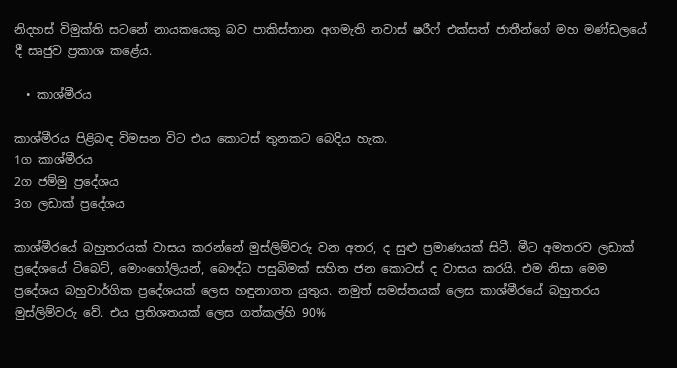නිදහස් විමුක්ති සටනේ නායකයෙකු බව පාකිස්තාන අගමැති නවාස් ෂරීෆ් එක්සත් ජාතීන්ගේ මහ මණ්ඩලයේ දී සෘජුව ප්‍රකාශ කළේය.

  • කාශ්මීරය

කාශ්මීරය පිළිබඳ විමසන විට එය කොටස් තුනකට බෙදිය හැක.
1ග කාශ්මීරය
2ග ජම්මු ප්‍රදේශය
3ග ලඩාක් ප්‍රදේශය

කාශ්මීරයේ බහුතරයක් වාසය කරන්නේ මුස්ලිම්වරු වන අතර, ද සුළු ප්‍රමාණයක් සිටී. මීට අමතරව ලඩාක් ප්‍රදේශයේ ටිබෙට්, මොංගෝලියන්, බෞද්ධ පසුබිමක් සහිත ජන කොටස් ද වාසය කරයි. එම නිසා මෙම ප්‍රදේශය බහුවාර්ගික ප්‍රදේශයක් ලෙස හඳුනාගත යුතුය. නමුත් සමස්තයක් ලෙස කාශ්මීරයේ බහුතරය මුස්ලිම්වරු වේ. එය ප්‍රතිශතයක් ලෙස ගත්කල්හි 90%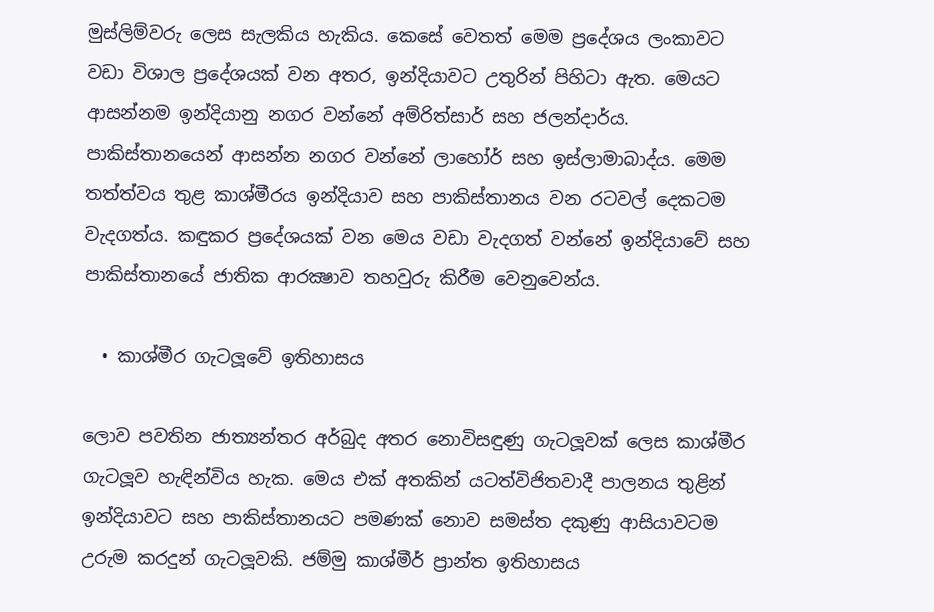මුස්ලිම්වරු ලෙස සැලකිය හැකිය. කෙසේ වෙතත් මෙම ප්‍රදේශය ලංකාවට වඩා විශාල ප්‍රදේශයක් වන අතර, ඉන්දියාවට උතුරින් පිහිටා ඇත. මෙයට ආසන්නම ඉන්දියානු නගර වන්නේ අම්රිත්සාර් සහ ජලන්දාර්ය. පාකිස්තානයෙන් ආසන්න නගර වන්නේ ලාහෝර් සහ ඉස්ලාමාබාද්ය. මෙම තත්ත්වය තුළ කාශ්මීරය ඉන්දියාව සහ පාකිස්තානය වන රටවල් දෙකටම වැදගත්ය. කඳුකර ප්‍රදේශයක් වන මෙය වඩා වැදගත් වන්නේ ඉන්දියාවේ සහ පාකිස්තානයේ ජාතික ආරක්‍ෂාව තහවුරු කිරීම වෙනුවෙන්ය.

  • කාශ්මීර ගැටලූවේ ඉතිහාසය

ලොව පවතින ජාත්‍යන්තර අර්බුද අතර නොවිසඳුණු ගැටලූවක් ලෙස කාශ්මීර ගැටලූව හැඳින්විය හැක. මෙය එක් අතකින් යටත්විජිතවාදී පාලනය තුළින් ඉන්දියාවට සහ පාකිස්තානයට පමණක් නොව සමස්ත දකුණු ආසියාවටම උරුම කරදුන් ගැටලූවකි. ජම්මු කාශ්මීර් ප්‍රාන්ත ඉතිහාසය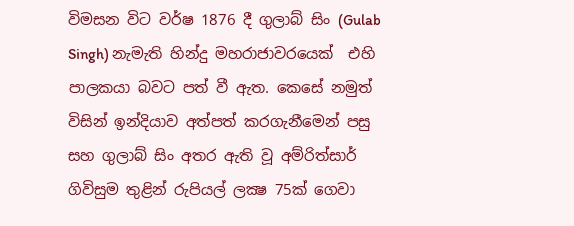විමසන විට වර්ෂ 1876 දී ගුලාබ් සිං (Gulab Singh) නැමැති හින්දු මහරාජාවරයෙක්  එහි පාලකයා බවට පත් වී ඇත. කෙසේ නමුත් විසින් ඉන්දියාව අත්පත් කරගැනීමෙන් පසු සහ ගුලාබ් සිං අතර ඇති වූ අම්රිත්සාර් ගිවිසුම තුළින් රුපියල් ලක්‍ෂ 75ක් ගෙවා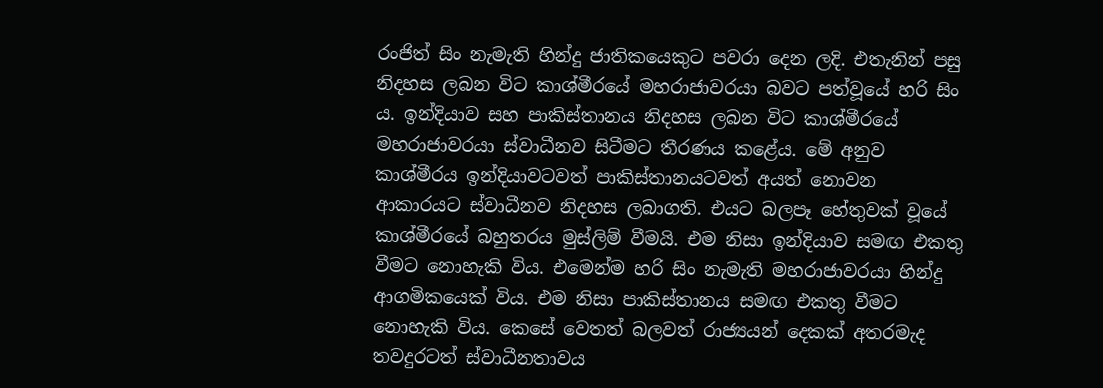රංජිත් සිං නැමැති හින්දු ජාතිකයෙකුට පවරා දෙන ලදි. එතැනින් පසු නිදහස ලබන විට කාශ්මීරයේ මහරාජාවරයා බවට පත්වූයේ හරි සිං ය. ඉන්දියාව සහ පාකිස්තානය නිදහස ලබන විට කාශ්මීරයේ මහරාජාවරයා ස්වාධීනව සිටීමට තීරණය කළේය. මේ අනුව කාශ්මීරය ඉන්දියාවටවත් පාකිස්තානයටවත් අයත් නොවන ආකාරයට ස්වාධීනව නිදහස ලබාගති. එයට බලපෑ හේතුවක් වූයේ කාශ්මීරයේ බහුතරය මුස්ලිම් වීමයි. එම නිසා ඉන්දියාව සමඟ එකතු වීමට නොහැකි විය. එමෙන්ම හරි සිං නැමැති මහරාජාවරයා හින්දු ආගමිකයෙක් විය. එම නිසා පාකිස්තානය සමඟ එකතු වීමට නොහැකි විය. කෙසේ වෙතත් බලවත් රාජ්‍යයන් දෙකක් අතරමැද තවදුරටත් ස්වාධීනතාවය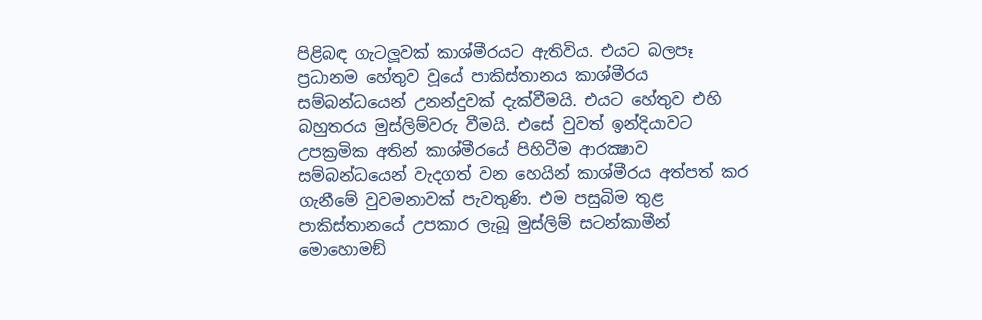පිළිබඳ ගැටලූවක් කාශ්මීරයට ඇතිවිය. එයට බලපෑ ප්‍රධානම හේතුව වූයේ පාකිස්තානය කාශ්මීරය සම්බන්ධයෙන් උනන්දුවක් දැක්වීමයි. එයට හේතුව එහි බහුතරය මුස්ලිම්වරු වීමයි. එසේ වුවත් ඉන්දියාවට උපක්‍රමික අතින් කාශ්මීරයේ පිහිටීම ආරක්‍ෂාව සම්බන්ධයෙන් වැදගත් වන හෙයින් කාශ්මීරය අත්පත් කර ගැනීමේ වුවමනාවක් පැවතුණි. එම පසුබිම තුළ පාකිස්තානයේ උපකාර ලැබූ මුස්ලිම් සටන්කාමීන් මොහොමඞ්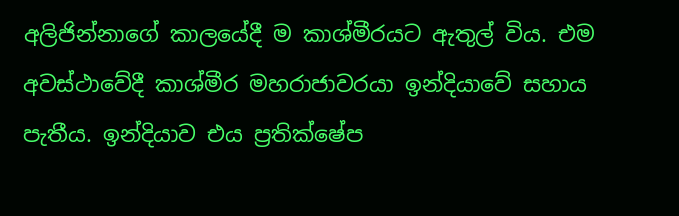අලිජින්නාගේ කාලයේදී ම කාශ්මීරයට ඇතුල් විය. එම අවස්ථාවේදී කාශ්මීර මහරාජාවරයා ඉන්දියාවේ සහාය පැතීය. ඉන්දියාව එය ප්‍රතික්ෂේප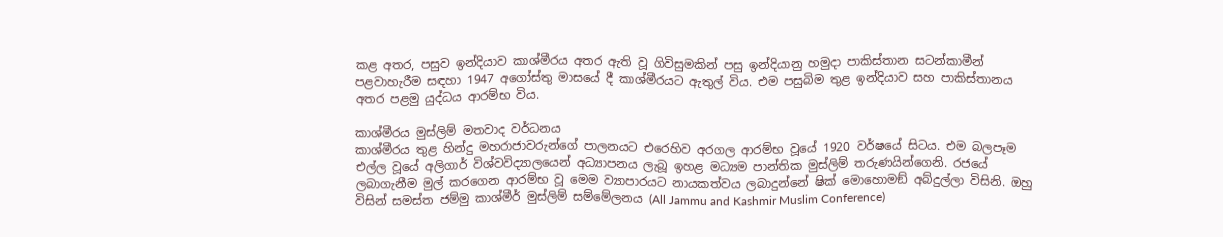කළ අතර, පසුව ඉන්දියාව කාශ්මීරය අතර ඇති වූ ගිවිසුමකින් පසු ඉන්දියානු හමුදා පාකිස්තාන සටන්කාමීන් පළවාහැරීම සඳහා 1947 අගෝස්තු මාසයේ දී කාශ්මීරයට ඇතුල් විය. එම පසුබිම තුළ ඉන්දියාව සහ පාකිස්තානය අතර පළමු යුද්ධය ආරම්භ විය.

කාශ්මීරය මුස්ලිම් මතවාද වර්ධනය
කාශ්මීරය තුළ හින්දු මහරාජාවරුන්ගේ පාලනයට එරෙහිව අරගල ආරම්භ වූයේ 1920 වර්ෂයේ සිටය. එම බලපෑම එල්ල වූයේ අලිගාර් විශ්වවිද්‍යාලයෙන් අධ්‍යාපනය ලැබූ ඉහළ මධ්‍යම පාන්තික මුස්ලිම් තරුණයින්ගෙනි. රජයේ ලබාගැනීම මුල් කරගෙන ආරම්භ වූ මෙම ව්‍යාපාරයට නායකත්වය ලබාදුන්නේ ෂික් මොහොමඞ් අබ්දුල්ලා විසිනි. ඔහු විසින් සමස්ත ජම්මු කාශ්මීර් මුස්ලිම් සම්මේලනය (All Jammu and Kashmir Muslim Conference)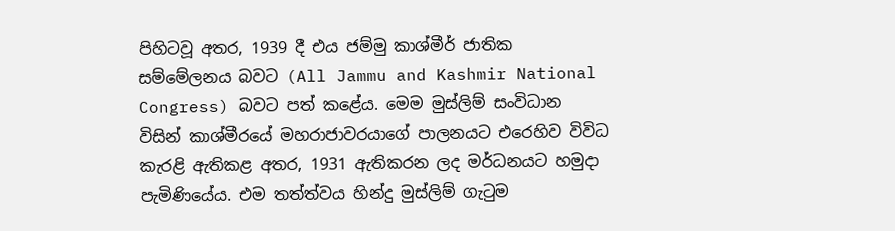පිහිටවූ අතර, 1939 දී එය ජම්මු කාශ්මීර් ජාතික සම්මේලනය බවට (All Jammu and Kashmir National Congress) බවට පත් කළේය. මෙම මුස්ලිම් සංවිධාන විසින් කාශ්මීරයේ මහරාජාවරයාගේ පාලනයට එරෙහිව විවිධ කැරළි ඇතිකළ අතර, 1931 ඇතිකරන ලද මර්ධනයට හමුදා පැමිණියේය. එම තත්ත්වය හින්දු මුස්ලිම් ගැටුම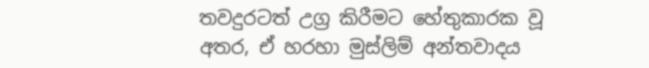තවදුරටත් උග්‍ර කිරීමට හේතුකාරක වූ අතර, ඒ හරහා මුස්ලිම් අන්තවාදය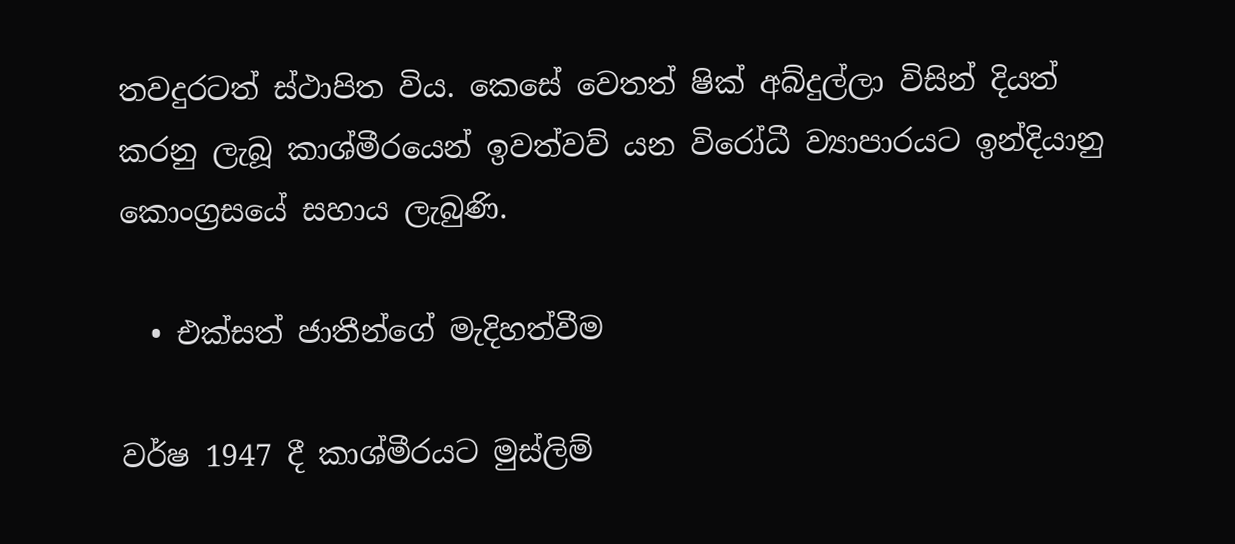තවදුරටත් ස්ථාපිත විය. කෙසේ වෙතත් ෂික් අබ්දුල්ලා විසින් දියත් කරනු ලැබූ කාශ්මීරයෙන් ඉවත්වව් යන විරෝධී ව්‍යාපාරයට ඉන්දියානු කොංග්‍රසයේ සහාය ලැබුණි.

  • එක්සත් ජාතීන්ගේ මැදිහත්වීම

වර්ෂ 1947 දී කාශ්මීරයට මුස්ලිම්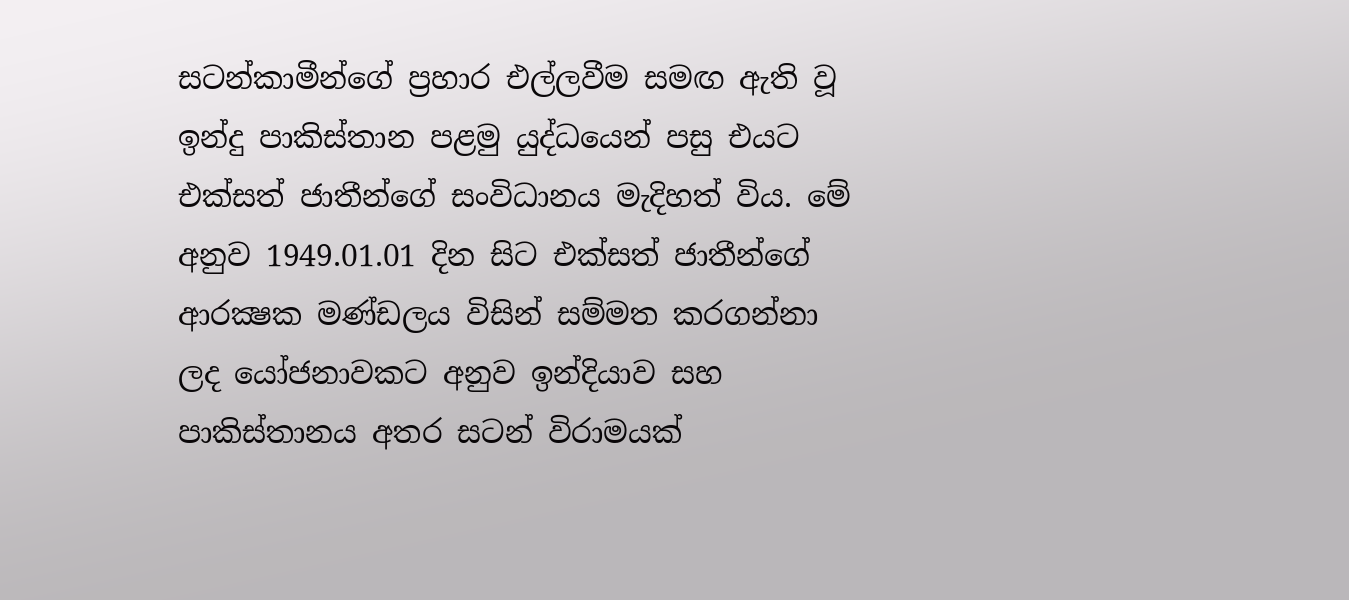සටන්කාමීන්ගේ ප්‍රහාර එල්ලවීම සමඟ ඇති වූ ඉන්දු පාකිස්තාන පළමු යුද්ධයෙන් පසු එයට එක්සත් ජාතීන්ගේ සංවිධානය මැදිහත් විය. මේ අනුව 1949.01.01 දින සිට එක්සත් ජාතීන්ගේ ආරක්‍ෂක මණ්ඩලය විසින් සම්මත කරගන්නා ලද යෝජනාවකට අනුව ඉන්දියාව සහ පාකිස්තානය අතර සටන් විරාමයක්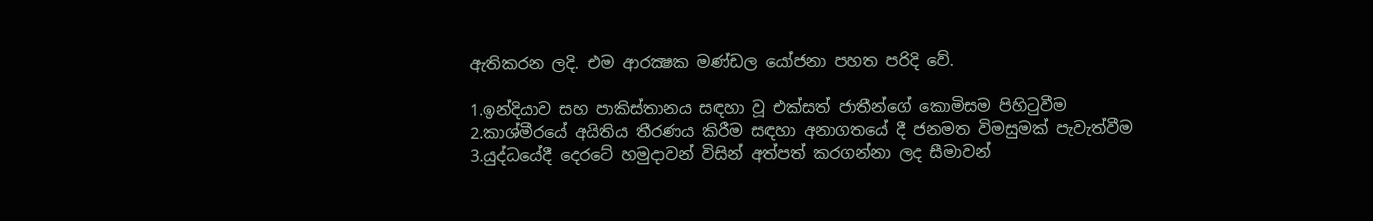ඇතිකරන ලදි. එම ආරක්‍ෂක මණ්ඩල යෝජනා පහත පරිදි වේ.

1.ඉන්දියාව සහ පාකිස්තානය සඳහා වූ එක්සත් ජාතීන්ගේ කොමිසම පිහිටුවීම
2.කාශ්මීරයේ අයිතිය තීරණය කිරීම සඳහා අනාගතයේ දී ජනමත විමසුමක් පැවැත්වීම
3.යුද්ධයේදී දෙරටේ හමුදාවන් විසින් අත්පත් කරගන්නා ලද සීමාවන්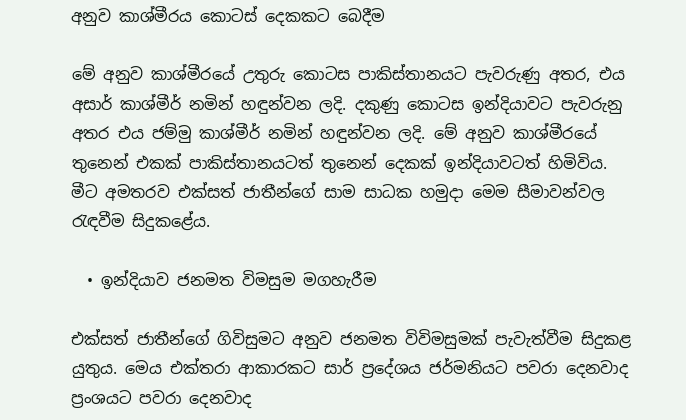අනුව කාශ්මීරය කොටස් දෙකකට බෙදීම

මේ අනුව කාශ්මීරයේ උතුරු කොටස පාකිස්තානයට පැවරුණු අතර, එය අසාර් කාශ්මීර් නමින් හඳුන්වන ලදි. දකුණු කොටස ඉන්දියාවට පැවරුනු අතර එය ජම්මු කාශ්මීර් නමින් හඳුන්වන ලදි. මේ අනුව කාශ්මීරයේ තුනෙන් එකක් පාකිස්තානයටත් තුනෙන් දෙකක් ඉන්දියාවටත් හිමිවිය. මීට අමතරව එක්සත් ජාතීන්ගේ සාම සාධක හමුදා මෙම සීමාවන්වල රැඳවීම සිදුකළේය.

  • ඉන්දියාව ජනමත විමසුම මගහැරීම

එක්සත් ජාතීන්ගේ ගිවිසුමට අනුව ජනමත විවිමසුමක් පැවැත්වීම සිදුකළ යුතුය. මෙය එක්තරා ආකාරකට සාර් ප්‍රදේශය ජර්මනියට පවරා දෙනවාද ප්‍රංශයට පවරා දෙනවාද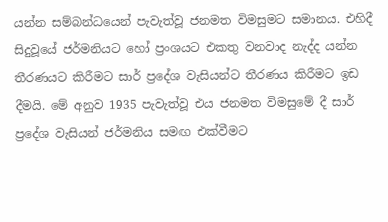යන්න සම්බන්ධයෙන් පැවැත්වූ ජනමත විමසුමට සමානය. එහිදී සිදුවූයේ ජර්මනියට හෝ ප්‍රංශයට එකතු වනවාද නැද්ද යන්න තීරණයට කිරීමට සාර් ප්‍රදේශ වැසියන්ට තීරණය කිරීමට ඉඩ දීමයි. මේ අනුව 1935 පැවැත්වූ එය ජනමත විමසුමේ දී සාර් ප්‍රදේශ වැසියන් ජර්මනිය සමඟ එක්වීමට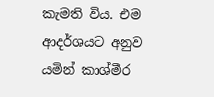කැමති විය. එම ආදර්ශයට අනුව යමින් කාශ්මීර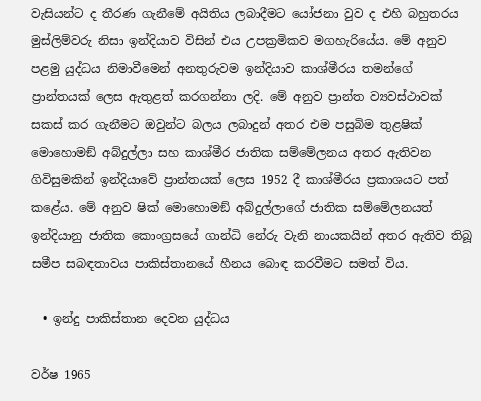වැසියන්ට ද තීරණ ගැනීමේ අයිතිය ලබාදීමට යෝජනා වුව ද එහි බහුතරය මුස්ලිම්වරු නිසා ඉන්දියාව විසින් එය උපක්‍රමිකව මගහැරියේය. මේ අනුව පළමු යුද්ධය නිමාවීමෙන් අනතුරුවම ඉන්දියාව කාශ්මීරය තමන්ගේ ප්‍රාන්තයක් ලෙස ඇතුළත් කරගන්නා ලදි. මේ අනුව ප්‍රාන්ත ව්‍යවස්ථාවක් සකස් කර ගැනීමට ඔවුන්ට බලය ලබාදුන් අතර එම පසුබිම තුළෂික් මොහොමඞ් අබ්දුල්ලා සහ කාශ්මීර ජාතික සම්මේලනය අතර ඇතිවන ගිවිසුමකින් ඉන්දියාවේ ප්‍රාන්තයක් ලෙස 1952 දී කාශ්මීරය ප්‍රකාශයට පත් කළේය. මේ අනුව ෂික් මොහොමඞ් අබ්දුල්ලාගේ ජාතික සම්මේලනයත් ඉන්දියානු ජාතික කොංග්‍රසයේ ගාන්ධි නේරු වැනි නායකයින් අතර ඇතිව තිබූ සමීප සබඳතාවය පාකිස්තානයේ හීනය බොඳ කරවීමට සමත් විය.

  • ඉන්දු පාකිස්තාන දෙවන යුද්ධය

වර්ෂ 1965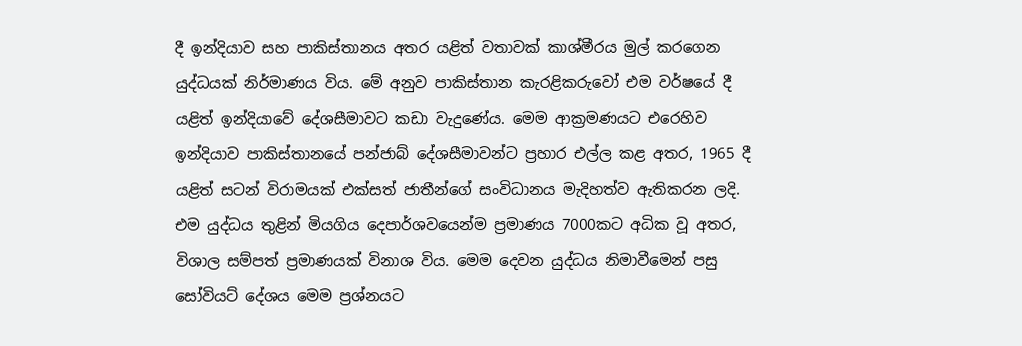දී ඉන්දියාව සහ පාකිස්තානය අතර යළිත් වතාවක් කාශ්මීරය මුල් කරගෙන යුද්ධයක් නිර්මාණය විය. මේ අනුව පාකිස්තාන කැරළිකරුවෝ එම වර්ෂයේ දී යළිත් ඉන්දියාවේ දේශසීමාවට කඩා වැදුණේය. මෙම ආක්‍රමණයට එරෙහිව ඉන්දියාව පාකිස්තානයේ පන්ජාබ් දේශසීමාවන්ට ප්‍රහාර එල්ල කළ අතර, 1965 දී යළිත් සටන් විරාමයක් එක්සත් ජාතීන්ගේ සංවිධානය මැදිහත්ව ඇතිකරන ලදි. එම යුද්ධය තුළින් මියගිය දෙපාර්ශවයෙන්ම ප්‍රමාණය 7000කට අධික වූ අතර, විශාල සම්පත් ප්‍රමාණයක් විනාශ විය. මෙම දෙවන යුද්ධය නිමාවීමෙන් පසු සෝවියට් දේශය මෙම ප්‍රශ්නයට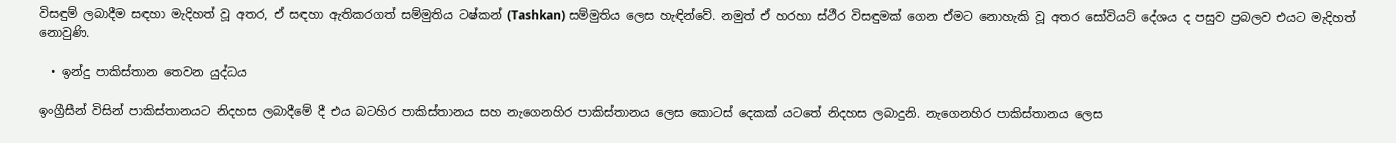විසඳුම් ලබාදීම සඳහා මැදිහත් වූ අතර, ඒ සඳහා ඇතිකරගත් සම්මුතිය ටෂ්කන් (Tashkan) සම්මුතිය ලෙස හැඳින්වේ. නමුත් ඒ හරහා ස්ථීර විසඳුමක් ගෙන ඒමට නොහැකි වූ අතර සෝවියට් දේශය ද පසුව ප්‍රබලව එයට මැදිහත් නොවුණි.

  • ඉන්දු පාකිස්තාන තෙවන යුද්ධය

ඉංග්‍රීසීන් විසින් පාකිස්තානයට නිදහස ලබාදීමේ දී එය බටහිර පාකිස්තානය සහ නැගෙනහිර පාකිස්තානය ලෙස කොටස් දෙකක් යටතේ නිදහස ලබාදුනි. නැගෙනහිර පාකිස්තානය ලෙස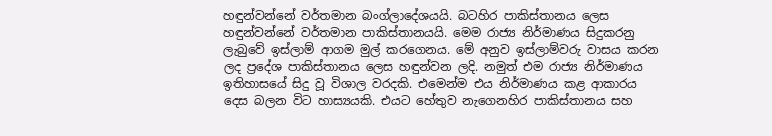හඳුන්වන්නේ වර්තමාන බංග්ලාදේශයයි. බටහිර පාකිස්තානය ලෙස හඳුන්වන්නේ වර්තමාන පාකිස්තානයයි. මෙම රාජ්‍ය නිර්මාණය සිදුකරනු ලැබුවේ ඉස්ලාම් ආගම මුල් කරගෙනය. මේ අනුව ඉස්ලාම්වරු වාසය කරන ලද ප්‍රදේශ පාකිස්තානය ලෙස හඳුන්වන ලදි. නමුත් එම රාජ්‍ය නිර්මාණය ඉතිහාසයේ සිදු වූ විශාල වරදකි. එමෙන්ම එය නිර්මාණය කළ ආකාරය දෙස බලන විට හාස්‍යයකි. එයට හේතුව නැගෙනහිර පාකිස්තානය සහ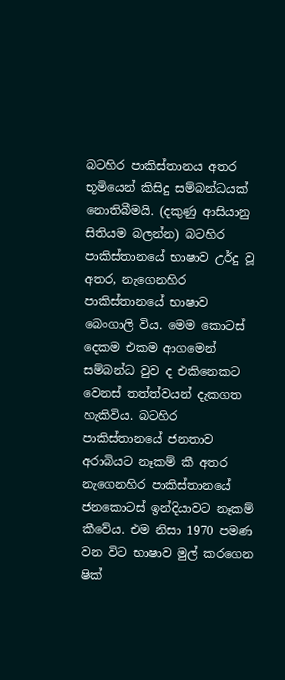බටහිර පාකිස්තානය අතර භූමියෙන් කිසිදු සම්බන්ධයක් නොතිබීමයි. (දකුණු ආසියානු සිතියම බලන්න) බටහිර පාකිස්තානයේ භාෂාව උර්දු වූ අතර, නැගෙනහිර පාකිස්තානයේ භාෂාව බෙංගාලි විය. මෙම කොටස් දෙකම එකම ආගමෙන් සම්බන්ධ වුව ද එකිනෙකට වෙනස් තත්ත්වයන් දැකගත හැකිවිය. බටහිර පාකිස්තානයේ ජනතාව අරාබියට නෑකම් කී අතර නැගෙනහිර පාකිස්තානයේ ජනකොටස් ඉන්දියාවට නෑකම් කීවේය. එම නිසා 1970 පමණ වන විට භාෂාව මුල් කරගෙන ෂික්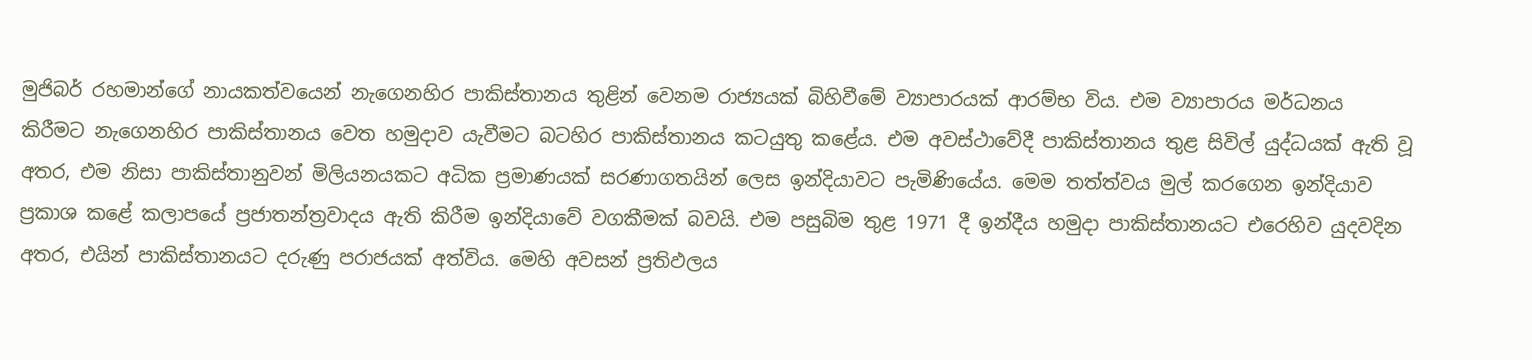මුජිබර් රහමාන්ගේ නායකත්වයෙන් නැගෙනහිර පාකිස්තානය තුළින් වෙනම රාජ්‍යයක් බිහිවීමේ ව්‍යාපාරයක් ආරම්භ විය. එම ව්‍යාපාරය මර්ධනය කිරීමට නැගෙනහිර පාකිස්තානය වෙත හමුදාව යැවීමට බටහිර පාකිස්තානය කටයුතු කළේය. එම අවස්ථාවේදී පාකිස්තානය තුළ සිවිල් යුද්ධයක් ඇති වූ අතර, එම නිසා පාකිස්තානුවන් මිලියනයකට අධික ප්‍රමාණයක් සරණාගතයින් ලෙස ඉන්දියාවට පැමිණියේය. මෙම තත්ත්වය මුල් කරගෙන ඉන්දියාව ප්‍රකාශ කළේ කලාපයේ ප්‍රජාතන්ත්‍රවාදය ඇති කිරීම ඉන්දියාවේ වගකීමක් බවයි. එම පසුබිම තුළ 1971 දී ඉන්දීය හමුදා පාකිස්තානයට එරෙහිව යුදවදින අතර, එයින් පාකිස්තානයට දරුණු පරාජයක් අත්විය. මෙහි අවසන් ප්‍රතිඵලය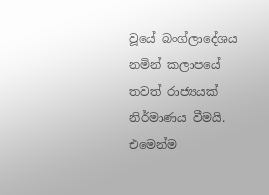වූයේ බංග්ලාදේශය නමින් කලාපයේ තවත් රාජ්‍යයක් නිර්මාණය වීමයි. එමෙන්ම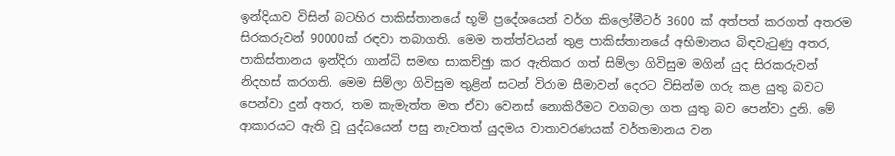ඉන්දියාව විසින් බටහිර පාකිස්තානයේ භූමි ප්‍රදේශයෙන් වර්ග කිලෝමීටර් 3600 ක් අත්පත් කරගත් අතරම සිරකරුවන් 90000ක් රඳවා තබාගති. මෙම තත්ත්වයන් තුළ පාකිස්තානයේ අභිමානය බිඳවැටුණු අතර, පාකිස්තානය ඉන්දිරා ගාන්ධි සමඟ සාකච්ඡුා කර ඇතිකර ගත් සිම්ලා ගිවිසුම මගින් යුද සිරකරුවන් නිදහස් කරගති. මෙම සිම්ලා ගිවිසුම තුළින් සටන් විරාම සීමාවන් දෙරට විසින්ම ගරු කළ යුතු බවට පෙන්වා දුන් අතර, තම කැමැත්ත මත ඒවා වෙනස් නොකිරීමට වගබලා ගත යුතු බව පෙන්වා දුනි. මේ ආකාරයට ඇති වූ යුද්ධයෙන් පසු නැවතත් යුදමය වාතාවරණයක් වර්තමානය වන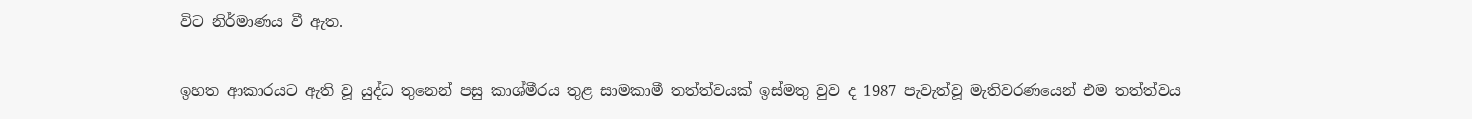විට නිර්මාණය වී ඇත.

ඉහත ආකාරයට ඇති වූ යුද්ධ තුනෙන් පසු කාශ්මීරය තුළ සාමකාමී තත්ත්වයක් ඉස්මතු වුව ද 1987 පැවැත්වූ මැතිවරණයෙන් එම තත්ත්වය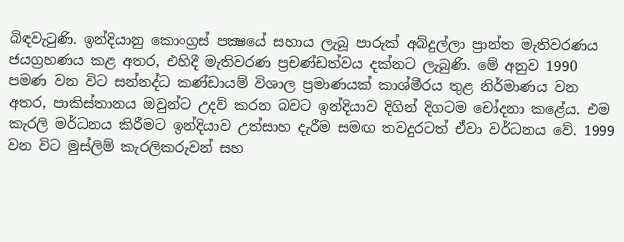බිඳවැටුණි. ඉන්දියානු කොංග්‍රස් පක්‍ෂයේ සහාය ලැබූ පාරුක් අබ්දුල්ලා ප්‍රාන්ත මැතිවරණය ජයග්‍රහණය කළ අතර, එහිදී මැතිවරණ ප්‍රචණ්ඩත්වය දක්නට ලැබුණි. මේ අනුව 1990 පමණ වන විට සන්නද්ධ කණ්ඩායම් විශාල ප්‍රමාණයක් කාශ්මීරය තුළ නිර්මාණය වන අතර, පාකිස්තානය ඔවුන්ට උදව් කරන බවට ඉන්දියාව දිගින් දිගටම චෝදනා කළේය. එම කැරලි මර්ධනය කිරීමට ඉන්දියාව උත්සාහ දැරීම සමඟ තවදුරටත් ඒවා වර්ධනය වේ. 1999 වන විට මුස්ලිම් කැරලිකරුවන් සහ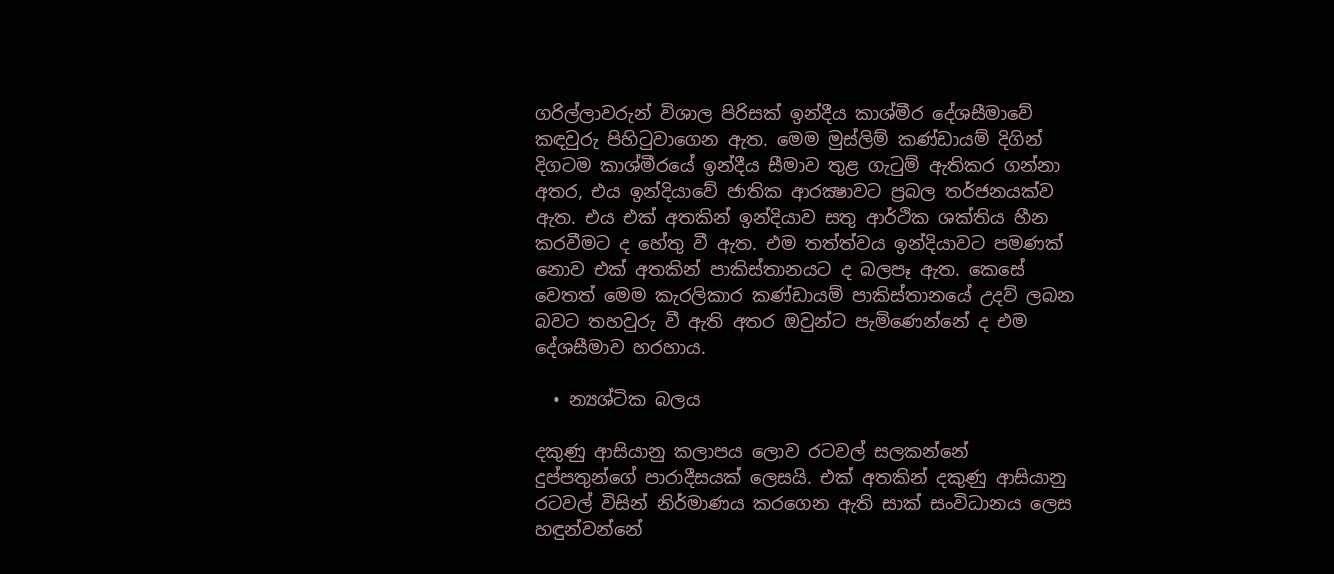ගරිල්ලාවරුන් විශාල පිරිසක් ඉන්දීය කාශ්මීර දේශසීමාවේ කඳවුරු පිහිටුවාගෙන ඇත. මෙම මුස්ලිම් කණ්ඩායම් දිගින් දිගටම කාශ්මීරයේ ඉන්දීය සීමාව තුළ ගැටුම් ඇතිකර ගන්නා අතර, එය ඉන්දියාවේ ජාතික ආරක්‍ෂාවට ප්‍රබල තර්ජනයක්ව ඇත. එය එක් අතකින් ඉන්දියාව සතු ආර්ථික ශක්තිය හීන කරවීමට ද හේතු වී ඇත. එම තත්ත්වය ඉන්දියාවට පමණක් නොව එක් අතකින් පාකිස්තානයට ද බලපෑ ඇත. කෙසේ වෙතත් මෙම කැරලිකාර කණ්ඩායම් පාකිස්තානයේ උදව් ලබන බවට තහවුරු වී ඇති අතර ඔවුන්ට පැමිණෙන්නේ ද එම දේශසීමාව හරහාය.

  • න්‍යශ්ටික බලය

දකුණු ආසියානු කලාපය ලොව රටවල් සලකන්නේ දුප්පතුන්ගේ පාරාදීසයක් ලෙසයි. එක් අතකින් දකුණු ආසියානු රටවල් විසින් නිර්මාණය කරගෙන ඇති සාක් සංවිධානය ලෙස හඳුන්වන්නේ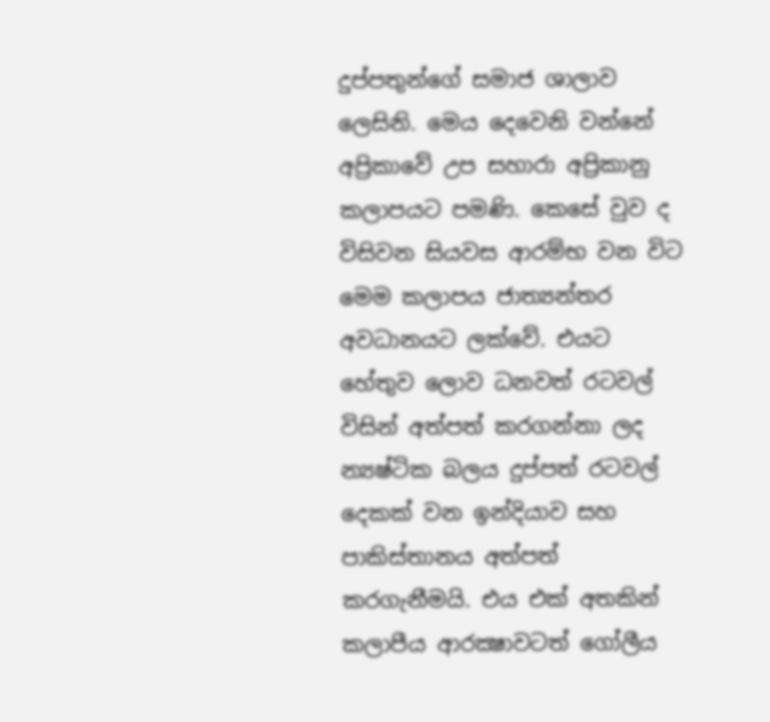දුප්පතුන්ගේ සමාජ ශාලාව ලෙසිනි. මෙය දෙවෙනි වන්නේ අප්‍රිකාවේ උප සහාරා අප්‍රිකානු කලාපයට පමණි. කෙසේ වුව ද විසිවන සියවස ආරම්භ වන විට මෙම කලාපය ජාත්‍යන්තර අවධානයට ලක්වේ. එයට හේතුව ලොව ධනවත් රටවල් විසින් අත්පත් කරගන්නා ලද න්‍යෂ්ටික බලය දුප්පත් රටවල් දෙකක් වන ඉන්දියාව සහ පාකිස්තානය අත්පත් කරගැනීමයි. එය එක් අතකින් කලාපීය ආරක්‍ෂාවටත් ගෝලීය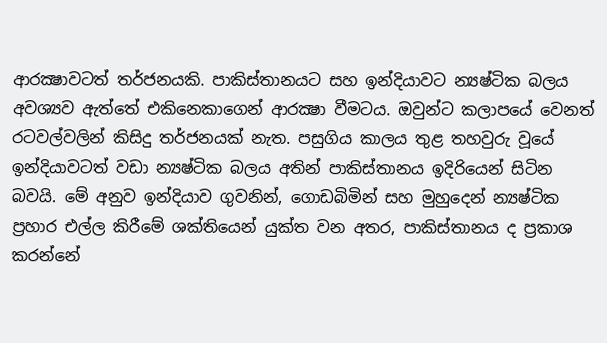ආරක්‍ෂාවටත් තර්ජනයකි. පාකිස්තානයට සහ ඉන්දියාවට න්‍යෂ්ටික බලය අවශ්‍යව ඇත්තේ එකිනෙකාගෙන් ආරක්‍ෂා වීමටය. ඔවුන්ට කලාපයේ වෙනත් රටවල්වලින් කිසිදු තර්ජනයක් නැත. පසුගිය කාලය තුළ තහවුරු වූයේ ඉන්දියාවටත් වඩා න්‍යෂ්ටික බලය අතින් පාකිස්තානය ඉදිරියෙන් සිටින බවයි. මේ අනුව ඉන්දියාව ගුවනින්, ගොඩබිමින් සහ මුහුදෙන් න්‍යෂ්ටික ප්‍රහාර එල්ල කිරීමේ ශක්තියෙන් යුක්ත වන අතර, පාකිස්තානය ද ප්‍රකාශ කරන්නේ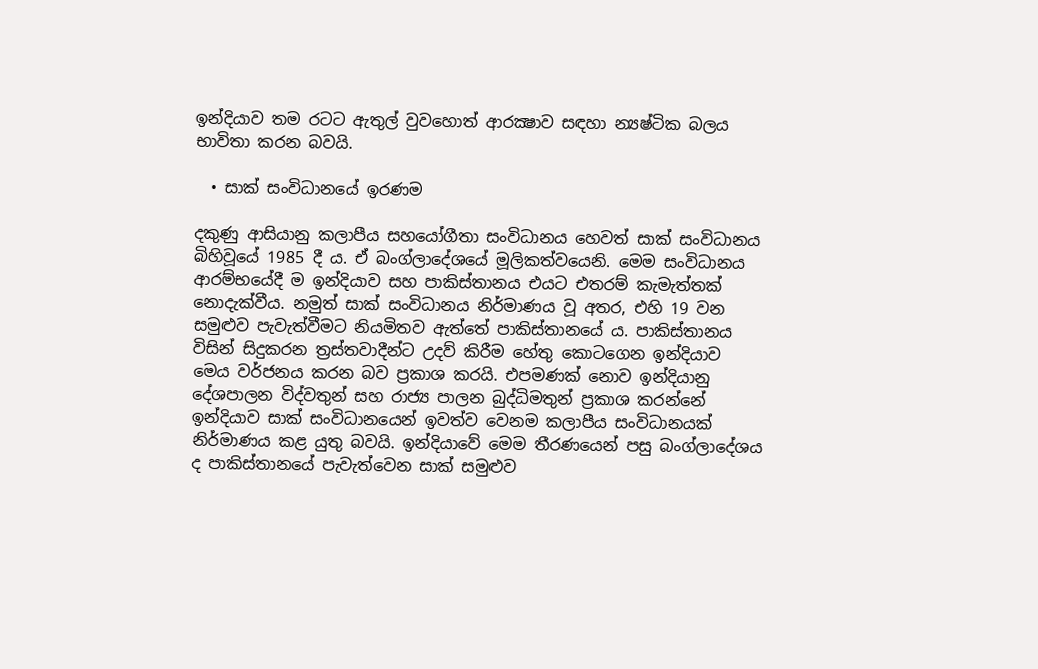ඉන්දියාව තම රටට ඇතුල් වුවහොත් ආරක්‍ෂාව සඳහා න්‍යෂ්ටික බලය භාවිතා කරන බවයි.

  • සාක් සංවිධානයේ ඉරණම

දකුණු ආසියානු කලාපීය සහයෝගීතා සංවිධානය හෙවත් සාක් සංවිධානය බිහිවූයේ 1985 දී ය. ඒ බංග්ලාදේශයේ මූලිකත්වයෙනි. මෙම සංවිධානය ආරම්භයේදී ම ඉන්දියාව සහ පාකිස්තානය එයට එතරම් කැමැත්තක් නොදැක්වීය. නමුත් සාක් සංවිධානය නිර්මාණය වූ අතර, එහි 19 වන සමුළුව පැවැත්වීමට නියමිතව ඇත්තේ පාකිස්තානයේ ය. පාකිස්තානය විසින් සිදුකරන ත්‍රස්තවාදීන්ට උදව් කිරීම හේතු කොටගෙන ඉන්දියාව මෙය වර්ජනය කරන බව ප්‍රකාශ කරයි. එපමණක් නොව ඉන්දියානු දේශපාලන විද්වතුන් සහ රාජ්‍ය පාලන බුද්ධිමතුන් ප්‍රකාශ කරන්නේ ඉන්දියාව සාක් සංවිධානයෙන් ඉවත්ව වෙනම කලාපීය සංවිධානයක් නිර්මාණය කළ යුතු බවයි. ඉන්දියාවේ මෙම තීරණයෙන් පසු බංග්ලාදේශය ද පාකිස්තානයේ පැවැත්වෙන සාක් සමුළුව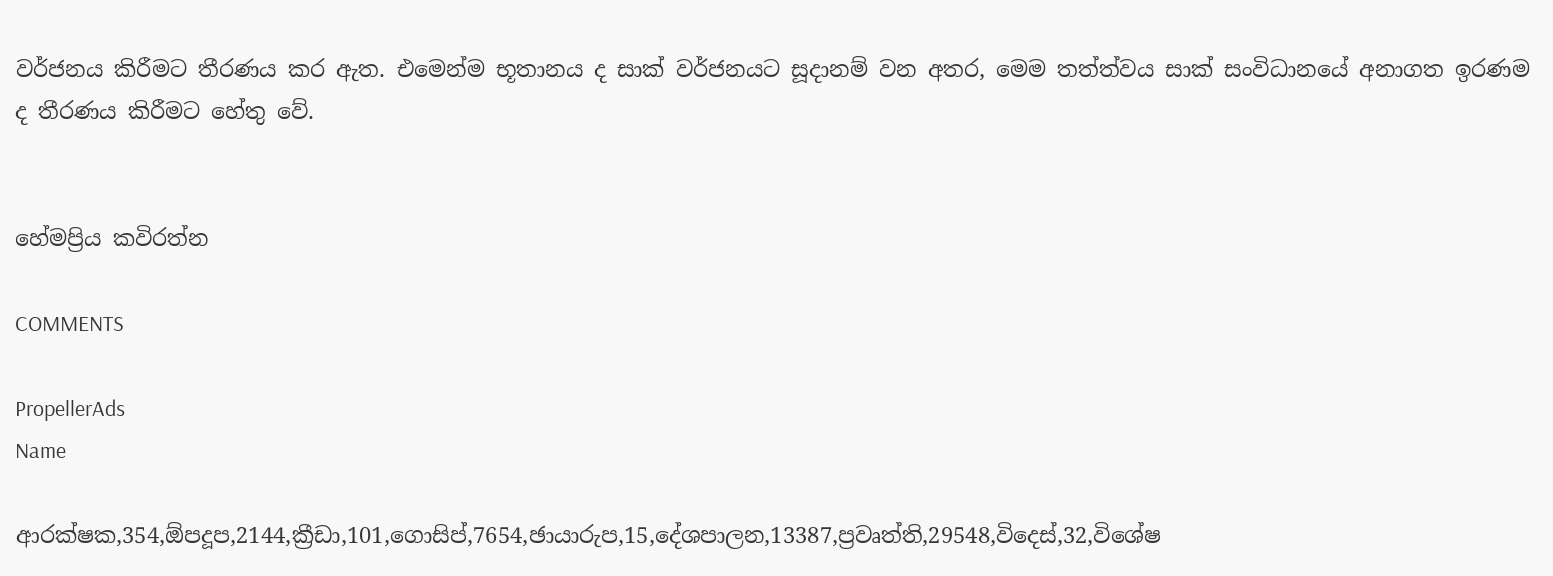වර්ජනය කිරීමට තීරණය කර ඇත. එමෙන්ම භූතානය ද සාක් වර්ජනයට සූදානම් වන අතර, මෙම තත්ත්වය සාක් සංවිධානයේ අනාගත ඉරණම ද තීරණය කිරීමට හේතු වේ.


හේමප්‍රිය කවිරත්න

COMMENTS

PropellerAds
Name

ආරක්ෂක,354,ඕපදූප,2144,ක්‍රීඩා,101,ගොසිප්,7654,ඡායාරුප,15,දේශපාලන,13387,ප්‍රවෘත්ති,29548,විදෙස්,32,විශේෂ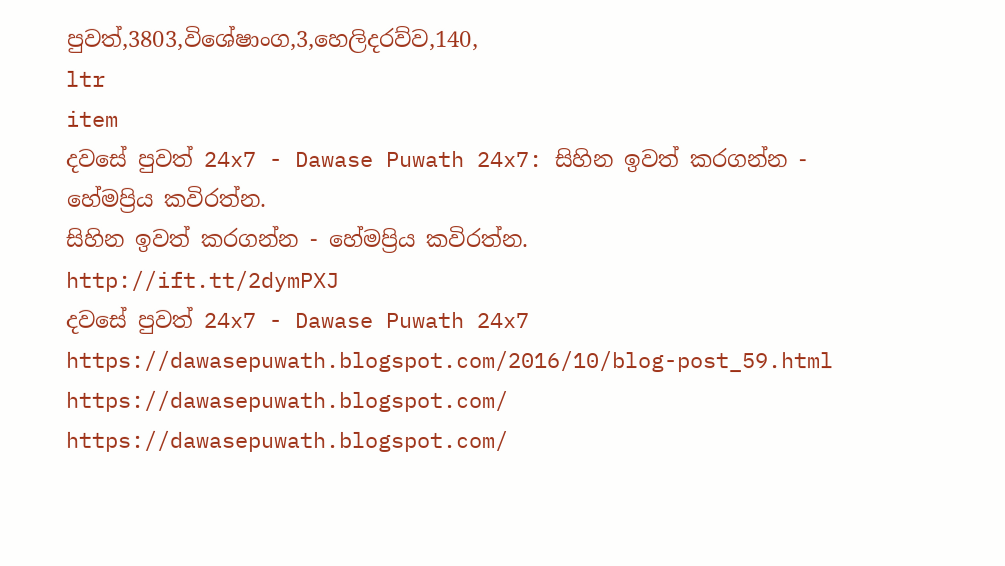පුවත්,3803,විශේෂාංග,3,හෙලිදරව්ව,140,
ltr
item
දවසේ පුවත් 24x7 - Dawase Puwath 24x7: සිහින ඉවත් කරගන්න - හේමප්‍රිය කවිරත්න.
සිහින ඉවත් කරගන්න - හේමප්‍රිය කවිරත්න.
http://ift.tt/2dymPXJ
දවසේ පුවත් 24x7 - Dawase Puwath 24x7
https://dawasepuwath.blogspot.com/2016/10/blog-post_59.html
https://dawasepuwath.blogspot.com/
https://dawasepuwath.blogspot.com/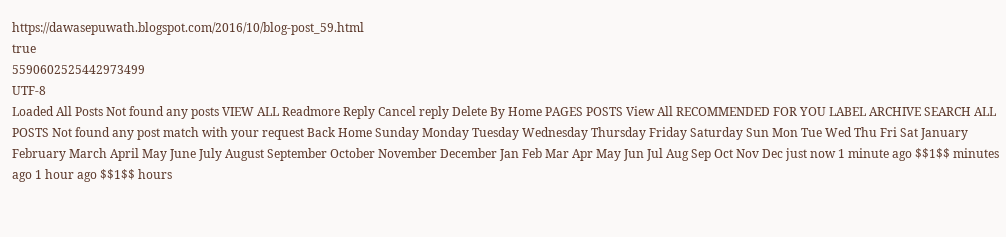https://dawasepuwath.blogspot.com/2016/10/blog-post_59.html
true
5590602525442973499
UTF-8
Loaded All Posts Not found any posts VIEW ALL Readmore Reply Cancel reply Delete By Home PAGES POSTS View All RECOMMENDED FOR YOU LABEL ARCHIVE SEARCH ALL POSTS Not found any post match with your request Back Home Sunday Monday Tuesday Wednesday Thursday Friday Saturday Sun Mon Tue Wed Thu Fri Sat January February March April May June July August September October November December Jan Feb Mar Apr May Jun Jul Aug Sep Oct Nov Dec just now 1 minute ago $$1$$ minutes ago 1 hour ago $$1$$ hours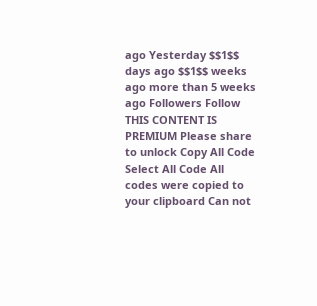ago Yesterday $$1$$ days ago $$1$$ weeks ago more than 5 weeks ago Followers Follow THIS CONTENT IS PREMIUM Please share to unlock Copy All Code Select All Code All codes were copied to your clipboard Can not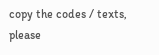copy the codes / texts, please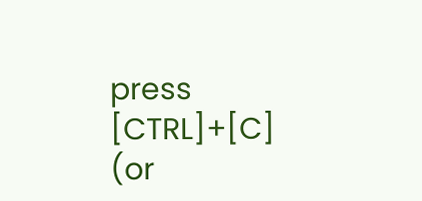press [CTRL]+[C] (or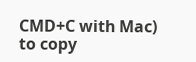CMD+C with Mac) to copy